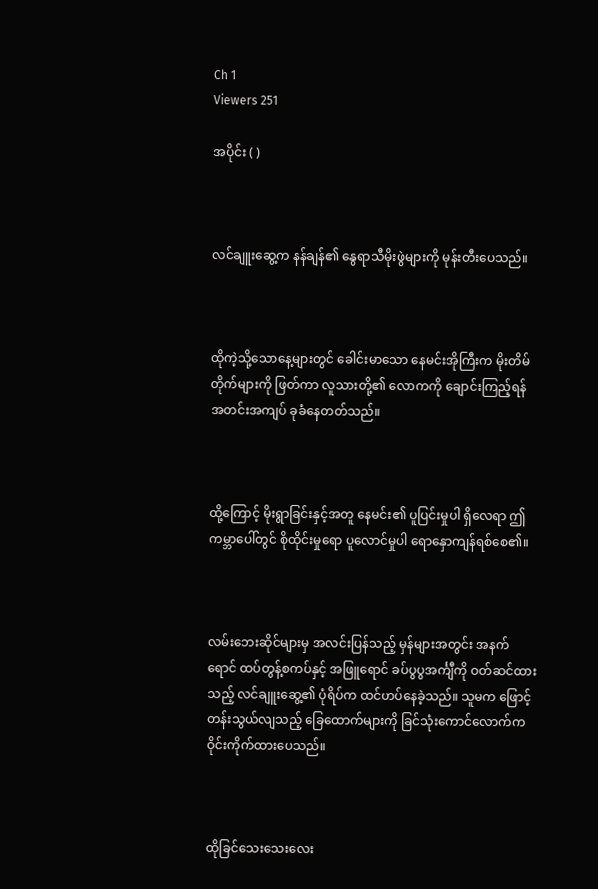Ch 1
Viewers 251

အပိုင်း ( )



လင်ချူးဆွေ့က နန်ချန်၏ နွေရာသီမိုးဖွဲများကို မုန်းတီးပေသည်။



ထိုကဲ့သို့သောနေ့များတွင် ခေါင်းမာသော နေမင်းအိုကြီးက မိုးတိမ်တိုက်များကို ဖြတ်ကာ လူသားတို့၏ လောကကို ချောင်းကြည့်ရန် အတင်းအကျပ် ခုခံနေတတ်သည်။



ထို့ကြောင့် မိုးရွာခြင်းနှင့်အတူ နေမင်း၏ ပူပြင်းမှုပါ ရှိလေရာ ဤကမ္ဘာပေါ်တွင် စိုထိုင်းမှုရော ပူလောင်မှုပါ ရောနှောကျန်ရစ်စေ၏။



လမ်းဘေးဆိုင်များမှ အလင်းပြန်သည့် မှန်များအတွင်း အနက်ရောင် ထပ်တွန့်စကပ်နှင့် အဖြူရောင် ခပ်ပွပွအင်္ကျီကို ဝတ်ဆင်ထားသည့် လင်ချူးဆွေ့၏ ပုံရိပ်က ထင်ဟပ်နေခဲ့သည်။ သူမက ဖြောင့်တန်းသွယ်လျသည့် ခြေထောက်များကို ခြင်သုံးကောင်လောက်က ဝိုင်းကိုက်ထားပေသည်။



ထိုခြင်သေးသေးလေး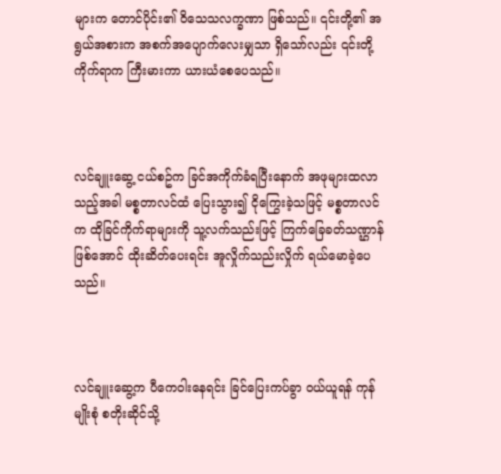များက တောင်ပိုင်း၏ ဝိသေသလက္ခဏာ ဖြစ်သည်။ ၎င်းတို့၏ အရွယ်အစားက အစက်အပျောက်လေးမျှသာ ရှိသော်လည်း ၎င်းတို့ ကိုက်ရာက ကြီးမားကာ ယားယံစေပေသည်။



လင်ချူးဆွေ့ ငယ်စဥ်က ခြင်အကိုက်ခံရပြီးနောက် အဖုများထလာသည့်အခါ မစ္စတာလင်ထံ ပြေးသွား၍ ငိုကြွေးခဲ့သဖြင့် မစ္စတာလင်က ထိုခြင်ကိုက်ရာများကို သူ့လက်သည်းဖြင့် ကြက်ခြေခတ်သဏ္ဌာန်ဖြစ်အောင် ထိုးဆိတ်ပေးရင်း အူလှိုက်သည်းလှိုက် ရယ်မောခဲ့ပေသည်။



လင်ချူးဆွေ့က ပီကေဝါးနေရင်း ခြင်ပြေးကပ်ခွာ ဝယ်ယူရန် ကုန်မျိုးစုံ စတိုးဆိုင်သို့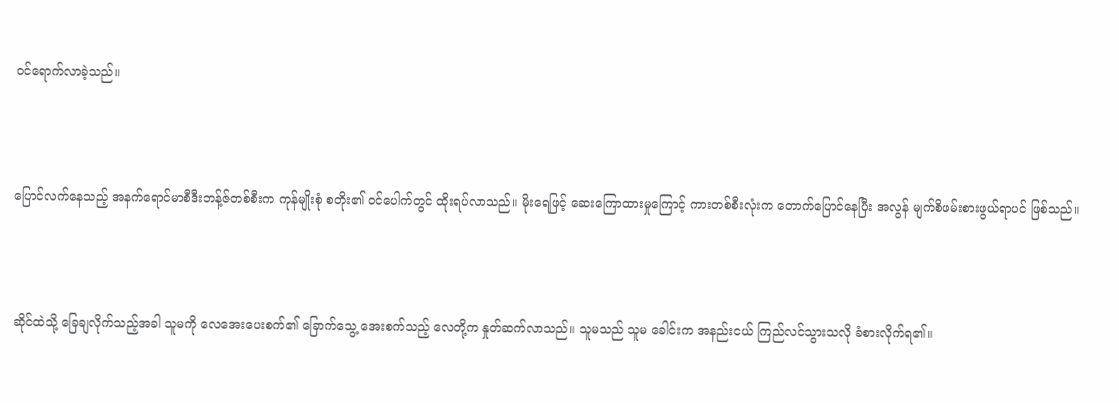ဝင်ရောက်လာခဲ့သည်။



ပြောင်လက်နေသည့် အနက်ရောင်မာစီဒီးဘန့်ဇ်တစ်စီးက ကုန်မျိုးစုံ စတိုး၏ ဝင်ပေါက်တွင် ထိုးရပ်လာသည်။ မိုးရေဖြင့် ဆေးကြောထားမှုကြောင့် ကားတစ်စီးလုံးက တောက်ပြောင်နေပြီး အလွန် မျက်စိဖမ်းစားဖွယ်ရာပင် ဖြစ်သည်။



ဆိုင်ထဲသို့ ခြေချလိုက်သည့်အခါ သူမကို လေအေးပေးစက်၏ ခြောက်သွေ့ အေးစက်သည့် လေတို့က နှုတ်ဆက်လာသည်။ သူမသည် သူမ ခေါင်းက အနည်းငယ် ကြည်လင်သွားသလို ခံစားလိုက်ရ၏။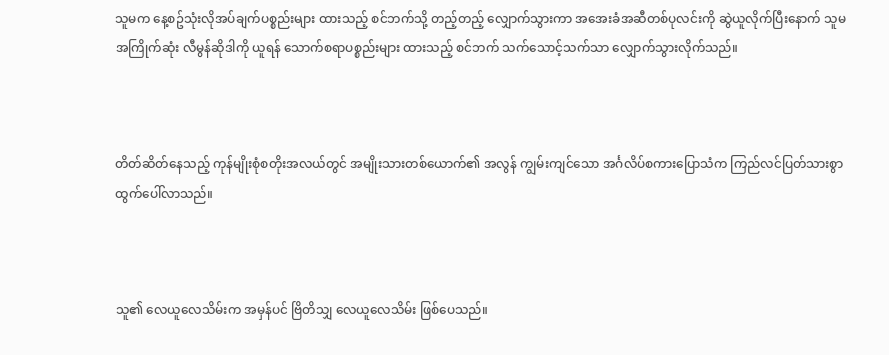သူမက နေ့စဥ်သုံးလိုအပ်ချက်ပစ္စည်းများ ထားသည့် စင်ဘက်သို့ တည့်တည့် လျှောက်သွားကာ အအေးခံအဆီတစ်ပုလင်းကို ဆွဲယူလိုက်ပြီးနောက် သူမ အကြိုက်ဆုံး လီမွန်ဆိုဒါကို ယူရန် သောက်စရာပစ္စည်းများ ထားသည့် စင်ဘက် သက်သောင့်သက်သာ လျှောက်သွားလိုက်သည်။



တိတ်ဆိတ်နေသည့် ကုန်မျိုးစုံစတိုးအလယ်တွင် အမျိုးသားတစ်ယောက်၏ အလွန် ကျွမ်းကျင်သော အင်္ဂလိပ်စကားပြောသံက ကြည်လင်ပြတ်သားစွာ ထွက်ပေါ်လာသည်။



သူ၏ လေယူလေသိမ်းက အမှန်ပင် ဗြိတိသျှ လေယူလေသိမ်း ဖြစ်ပေသည်။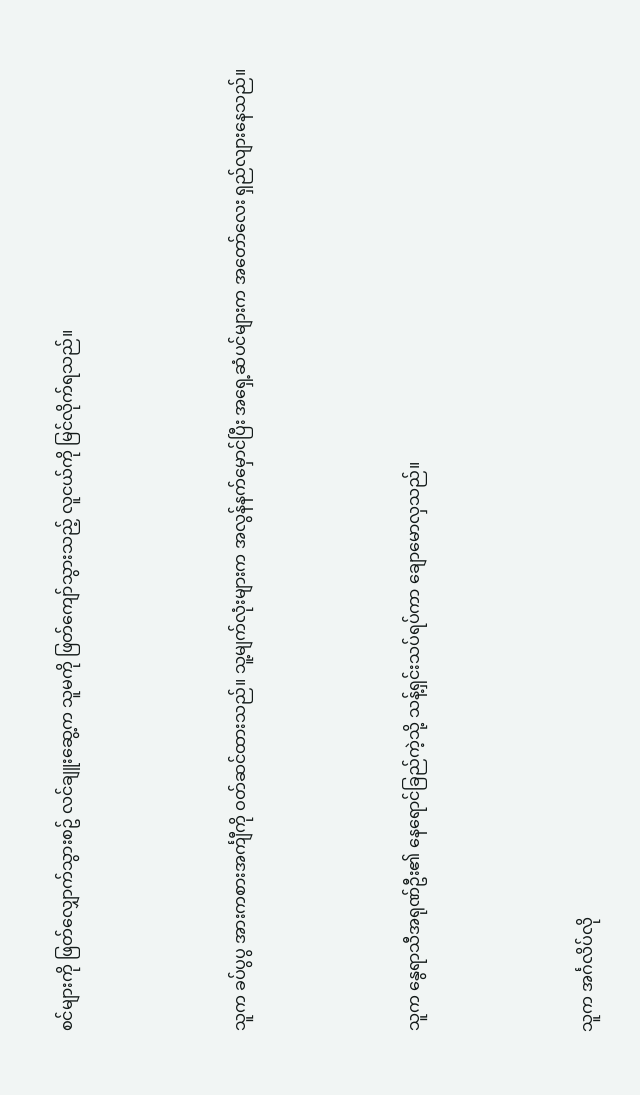စင်များကို ဖြတ်လျှောက်သွားစဥ် လင်ချူးဆွေ့က သူမကို ဖြတ်ကျော်သွားသည့် လူငယ်ကို မြင်လိုက်ရသည်။



သူက ခပ်ပွပွ အားကစားအင်္ကျီကို ဝတ်ဆင်ထားသည်။ သူ့မျက်လုံးများက အလွန်နက်မှောင်ပြီး အရှေ့ဆံပင်များက အတော်လေး ရှည်လျားနေသည်။



သူက နွေရာသီအရုဏ်ဦး၏ နေရောင်ခြည်ကဲ့သို့ သန့်ရှင်းသပ်ရပ်ကာ ချောမောလှသည်။



သူက အင်္ဂလိပ်လို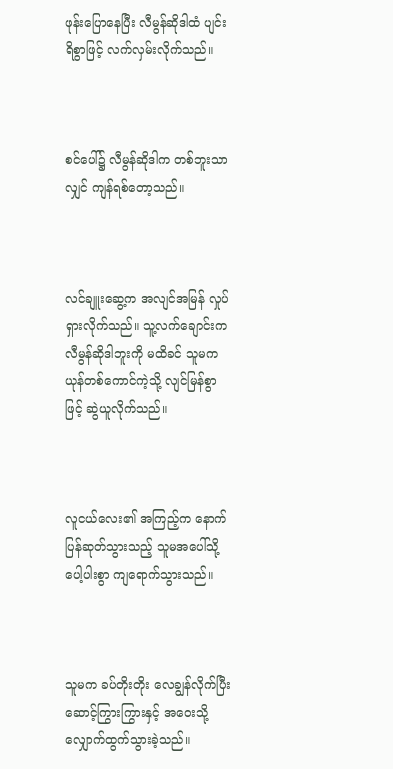ဖုန်းပြောနေပြီး လီမွန်ဆိုဒါထံ ပျင်းရိစွာဖြင့် လက်လှမ်းလိုက်သည်။



စင်ပေါ်၌ လီမွန်ဆိုဒါက တစ်ဘူးသာလျှင် ကျန်ရစ်တော့သည်။



လင်ချူးဆွေ့က အလျင်အမြန် လှုပ်ရှားလိုက်သည်။ သူ့လက်ချောင်းက လီမွန်ဆိုဒါဘူးကို မထိခင် သူမက ယုန်တစ်ကောင်ကဲ့သို့ လျင်မြန်စွာဖြင့် ဆွဲယူလိုက်သည်။



လူငယ်လေး၏ အကြည့်က နောက်ပြန်ဆုတ်သွားသည့် သူမအပေါ်သို့ ပေါ့ပါးစွာ ကျရောက်သွားသည်။



သူမက ခပ်တိုးတိုး လေချွန်လိုက်ပြီး ဆောင့်ကြွားကြွားနှင့် အဝေးသို့ လျှောက်ထွက်သွားခဲ့သည်။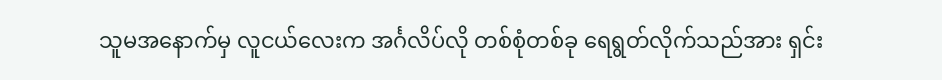သူမအနောက်မှ လူငယ်လေးက အင်္ဂလိပ်လို တစ်စုံတစ်ခု ရေရွတ်လိုက်သည်အား ရှင်း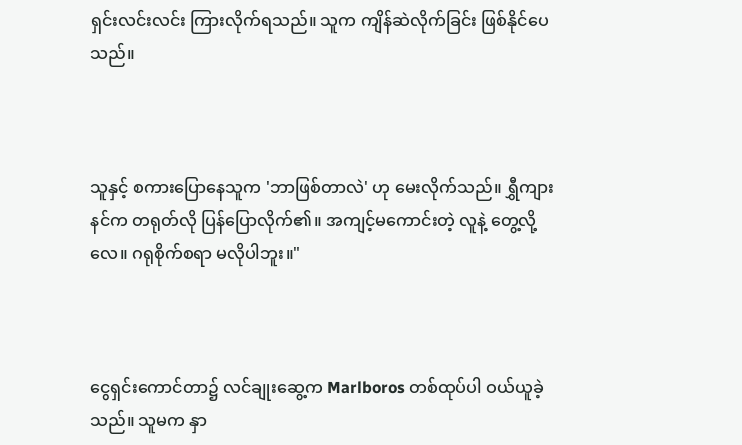ရှင်းလင်းလင်း ကြားလိုက်ရသည်။ သူက ကျိန်ဆဲလိုက်ခြင်း ဖြစ်နိုင်ပေသည်။



သူနှင့် စကားပြောနေသူက 'ဘာဖြစ်တာလဲ' ဟု မေးလိုက်သည်။ ရွှီကျားနင်က တရုတ်လို ပြန်ပြောလိုက်၏။ အကျင့်မကောင်းတဲ့ လူနဲ့ တွေ့လို့လေ။ ဂရုစိုက်စရာ မလိုပါဘူး။"



ငွေရှင်းကောင်တာ၌ လင်ချုးဆွေ့က Marlboros တစ်ထုပ်ပါ ဝယ်ယူခဲ့သည်။ သူမက နှာ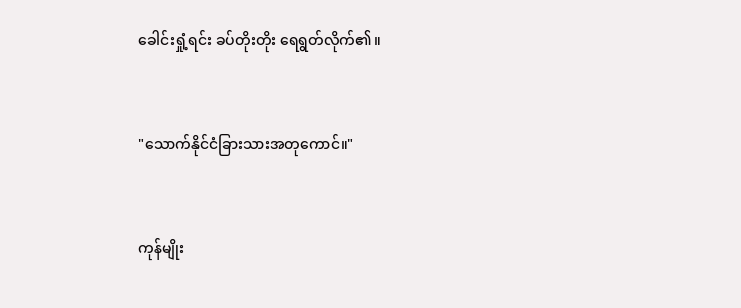ခေါင်းရှုံ့ရင်း ခပ်တိုးတိုး ရေရွတ်လိုက်၏။



"သောက်နိုင်ငံခြားသားအတုကောင်။"



ကုန်မျိုး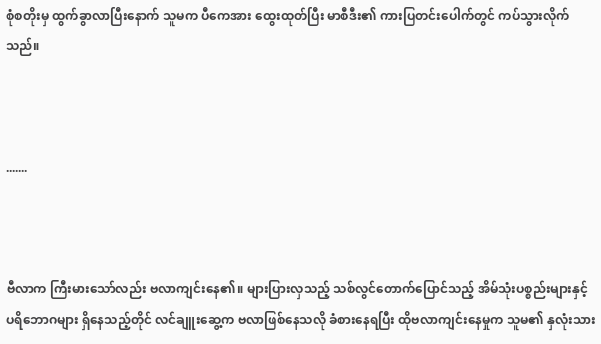စုံစတိုးမှ ထွက်ခွာလာပြီးနောက် သူမက ပီကေအား ထွေးထုတ်ပြီး မာစီဒီး၏ ကားပြတင်းပေါက်တွင် ကပ်သွားလိုက်သည်။



.......



ဗီလာက ကြီးမားသော်လည်း ဗလာကျင်းနေ၏။ များပြားလှသည့် သစ်လွင်တောက်ပြောင်သည့် အိမ်သုံးပစ္စည်းများနှင့် ပရိဘောဂများ ရှိနေသည့်တိုင် လင်ချူးဆွေ့က ဗလာဖြစ်နေသလို ခံစားနေရပြီး ထိုဗလာကျင်းနေမှုက သူမ၏ နှလုံးသား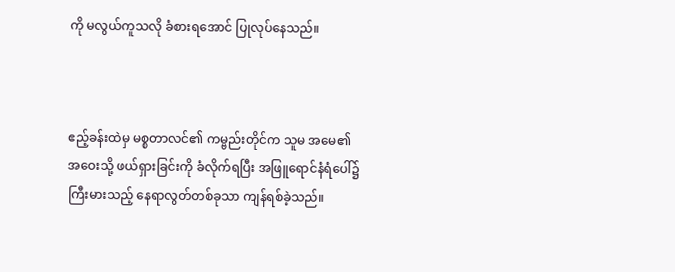ကို မလွယ်ကူသလို ခံစားရအောင် ပြုလုပ်နေသည်။



ဧည့်ခန်းထဲမှ မစ္စတာလင်၏ ကမ္ဗည်းတိုင်က သူမ အမေ၏ အဝေးသို့ ဖယ်ရှားခြင်းကို ခံလိုက်ရပြီး အဖြူရောင်နံရံပေါ်၌ ကြီးမားသည့် နေရာလွတ်တစ်ခုသာ ကျန်ရစ်ခဲ့သည်။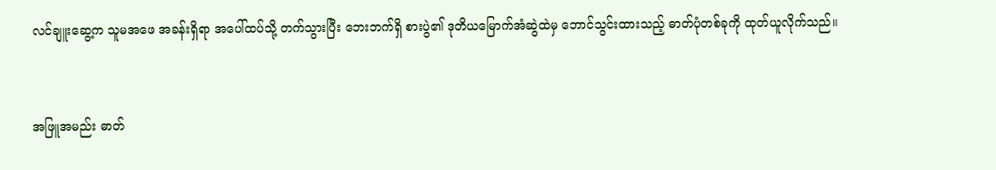လင်ချူးဆွေ့က သူမအဖေ အခန်းရှိရာ အပေါ်ထပ်သို့ တက်သွားပြီး ဘေးဘက်ရှိ စားပွဲ၏ ဒုတိယမြောက်အံဆွဲထဲမှ ဘောင်သွင်းထားသည့် ဓာတ်ပုံတစ်ခုကို ထုတ်ယူလိုက်သည်။



အဖြူအမည်း ဓာတ်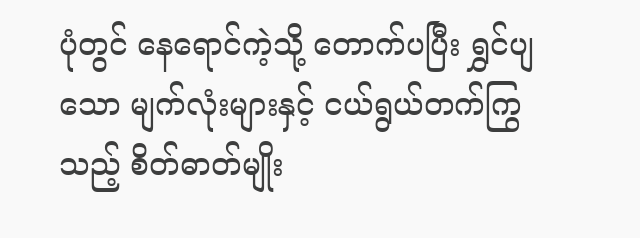ပုံတွင် နေရောင်ကဲ့သို့ တောက်ပပြီး ရွှင်ပျသော မျက်လုံးများနှင့် ငယ်ရွယ်တက်ကြွသည့် စိတ်ဓာတ်မျိုး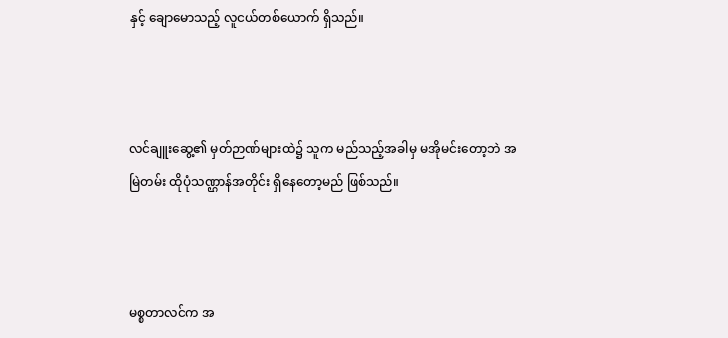နှင့် ချောမောသည့် လူငယ်တစ်ယောက် ရှိသည်။



လင်ချူးဆွေ့၏ မှတ်ဉာဏ်များထဲ၌ သူက မည်သည့်အခါမှ မအိုမင်းတော့ဘဲ အမြဲတမ်း ထိုပုံသဏ္ဌာန်အတိုင်း ရှိနေတော့မည် ဖြစ်သည်။



မစ္စတာလင်က အ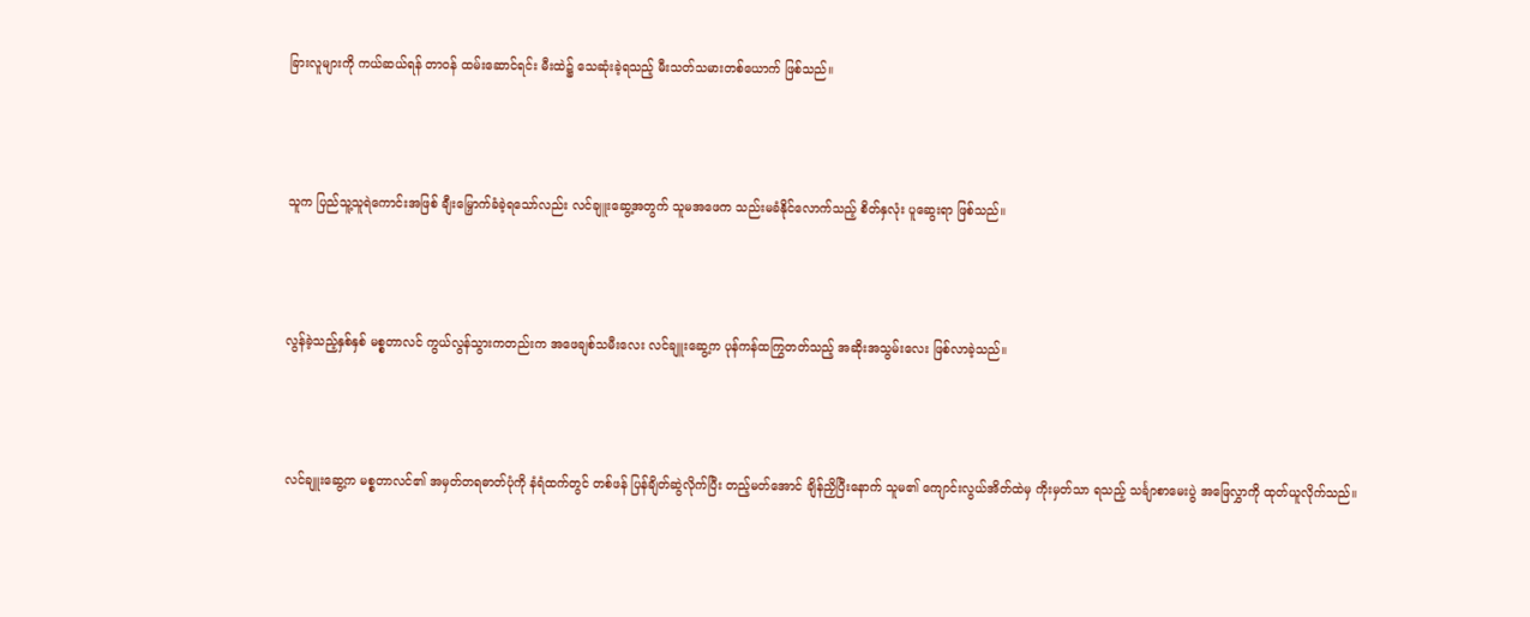ခြားလူများကို ကယ်ဆယ်ရန် တာဝန် ထမ်းဆောင်ရင်း မီးထဲ၌ သေဆုံးခဲ့ရသည့် မီးသတ်သမားတစ်ယောက် ဖြစ်သည်။



သူက ပြည်သူ့သူရဲကောင်းအဖြစ် ချီးမြှောက်ခံခဲ့ရသော်လည်း လင်ချူးဆွေ့အတွက် သူမအဖေက သည်းမခံနိုင်လောက်သည့် စိတ်နှလုံး ပူဆွေးရာ ဖြစ်သည်။



လွန်ခဲ့သည့်နှစ်နှစ် မစ္စတာလင် ကွယ်လွန်သွားကတည်းက အဖေချစ်သမီးလေး လင်ချူးဆွေ့က ပုန်ကန်ထကြွတတ်သည့် အဆိုးအသွမ်းလေး ဖြစ်လာခဲ့သည်။



လင်ချူးဆွေ့က မစ္စတာလင်၏ အမှတ်တရဓာတ်ပုံကို နံရံထက်တွင် တစ်ဖန် ပြန်ချိတ်ဆွဲလိုက်ပြီး တည့်မတ်အောင် ချိန်ညှိပြီးနောက် သူမ၏ ကျောင်းလွယ်အိတ်ထဲမှ ကိုးမှတ်သာ ရသည့် သင်္ချာစာမေးပွဲ အဖြေလွှာကို ထုတ်ယူလိုက်သည်။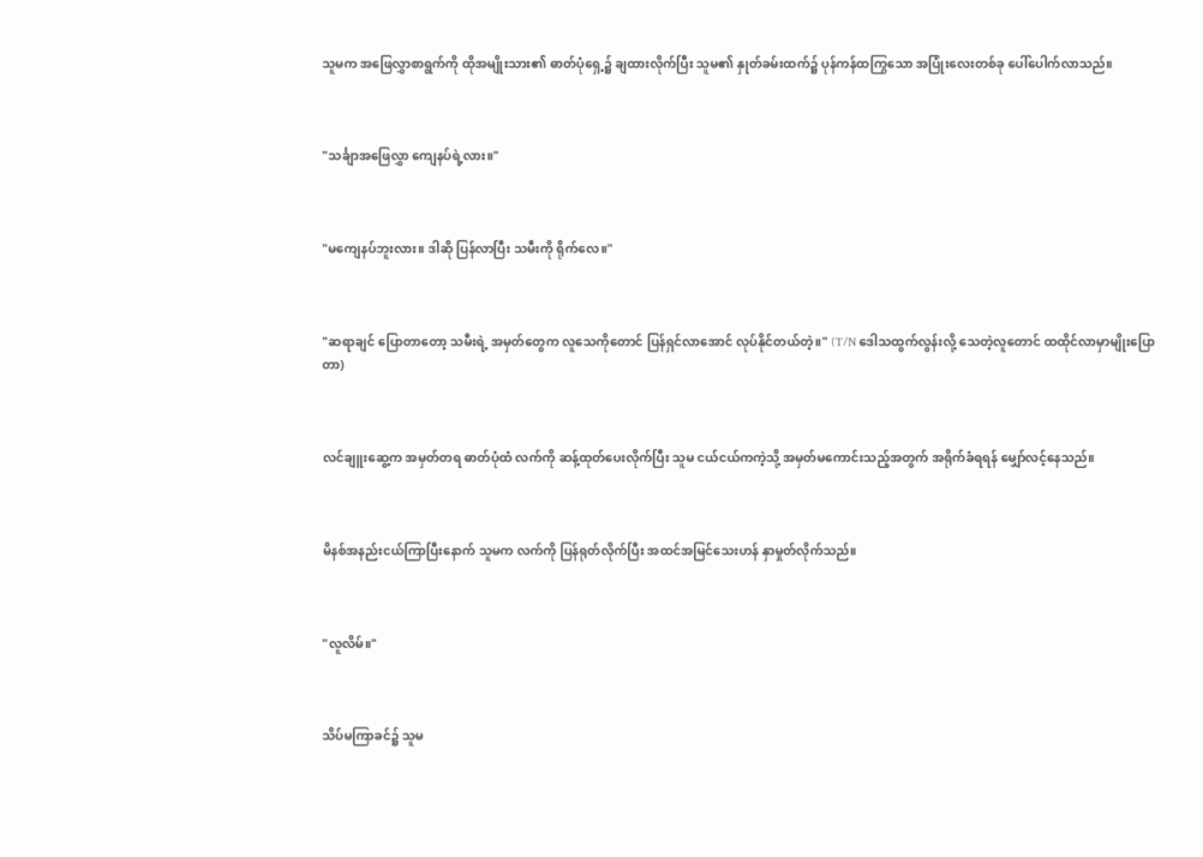သူမက အဖြေလွှာစာရွက်ကို ထိုအမျိုးသား၏ ဓာတ်ပုံရှေ့၌ ချထားလိုက်ပြီး သူမ၏ နှုတ်ခမ်းထက်၌ ပုန်ကန်ထကြွသော အပြုံးလေးတစ်ခု ပေါ်ပေါက်လာသည်။



"သင်္ချာအဖြေလွှာ ကျေနပ်ရဲ့လား။"



"မကျေနပ်ဘူးလား။ ဒါဆို ပြန်လာပြီး သမီးကို ရိုက်လေ။"



"ဆရာချင် ပြောတာတော့ သမီးရဲ့ အမှတ်တွေက လူသေကိုတောင် ပြန်ရှင်လာအောင် လုပ်နိုင်တယ်တဲ့။" (T/N ဒေါသထွက်လွန်းလို့ သေတဲ့လူတောင် ထထိုင်လာမှာမျိုးပြောတာ)



လင်ချူးဆွေ့က အမှတ်တရ ဓာတ်ပုံထံ လက်ကို ဆန့်ထုတ်ပေးလိုက်ပြီး သူမ ငယ်ငယ်ကကဲ့သို့ အမှတ်မကောင်းသည့်အတွက် အရိုက်ခံရရန် မျှော်လင့်နေသည်။



မိနစ်အနည်းငယ်ကြာပြီးနောက် သူမက လက်ကို ပြန်ရုတ်လိုက်ပြီး အထင်အမြင်သေးဟန် နှာမှုတ်လိုက်သည်။



"လူလိမ်။"



သိပ်မကြာခင်၌ သူမ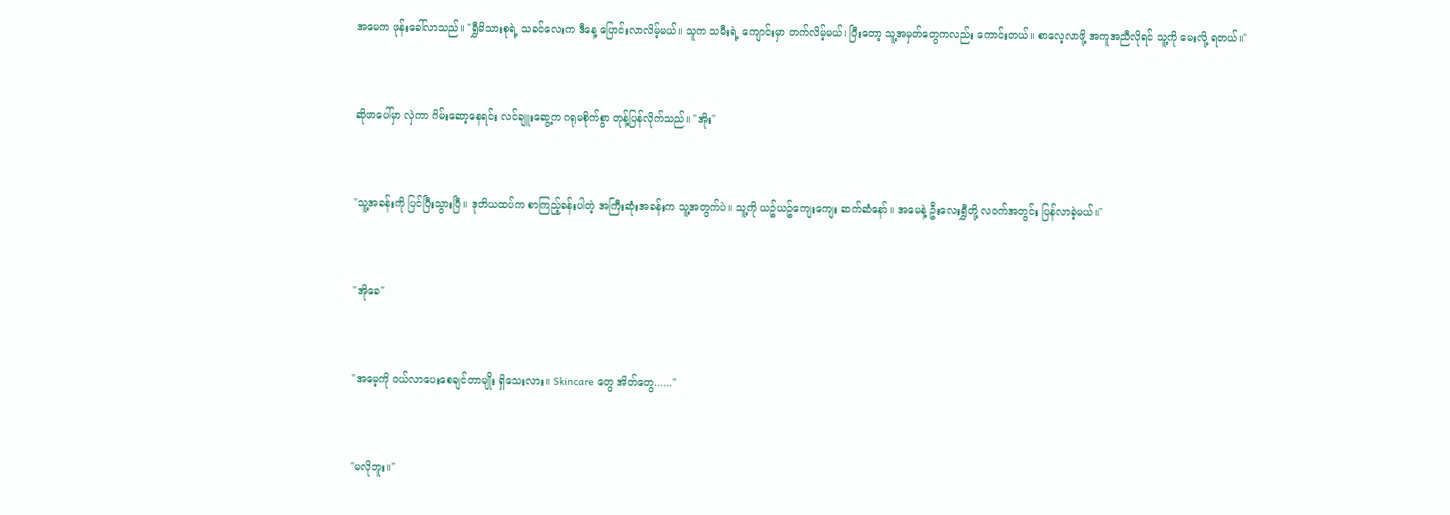အမေက ဖုန်းခေါ်လာသည်။ "ရွှီမိသားစုရဲ့ သခင်လေးက ဒီနေ့ ပြောင်းလာလိမ့်မယ်။ သူက သမီးရဲ့ ကျောင်းမှာ တက်လိမ့်မယ်၊ ပြီးတော့ သူ့အမှတ်တွေကလည်း ကောင်းတယ်။ စာလေ့လာဖို့ အကူအညီလိုရင် သူ့ကို မေးလို့ ရတယ်။"



ဆိုဖာပေါ်မှာ လှဲကာ ဂိမ်းဆော့နေရင်း လင်ချူးဆွေ့က ဂရုမစိုက်စွာ တုန့်ပြန်လိုက်သည်။ "အိုး"



"သူ့အခန်းကို ပြင်ပြီးသွားပြီ။ ဒုတိယထပ်က စာကြည့်ခန်းပါတဲ့ အကြီးဆုံးအခန်းက သူ့အတွက်ပဲ။ သူ့ကို ယဥ်ယဥ်ကျေးကျေး ဆက်ဆံနော်။ အမေနဲ့ ဦးလေးရွှီတို့ လဝက်အတွင်း ပြန်လာခဲ့မယ်။"



"အိုခေ"



"အမေ့ကို ဝယ်လာပေးစေချင်တာမျိုး ရှိသေးလား။ Skincare တွေ အိတ်တွေ......"



"မလိုဘူး။"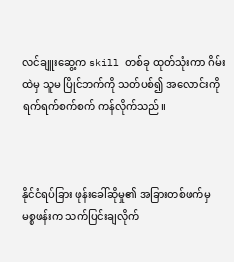လင်ချူးဆွေ့က skill တစ်ခု ထုတ်သုံးကာ ဂိမ်းထဲမှ သူမ ပြိုင်ဘက်ကို သတ်ပစ်၍ အလောင်းကို ရက်ရက်စက်စက် ကန်လိုက်သည်။



နိုင်ငံရပ်ခြား ဖုန်းခေါ်ဆိုမှု၏ အခြားတစ်ဖက်မှ မစ္စဖန်းက သက်ပြင်းချလိုက်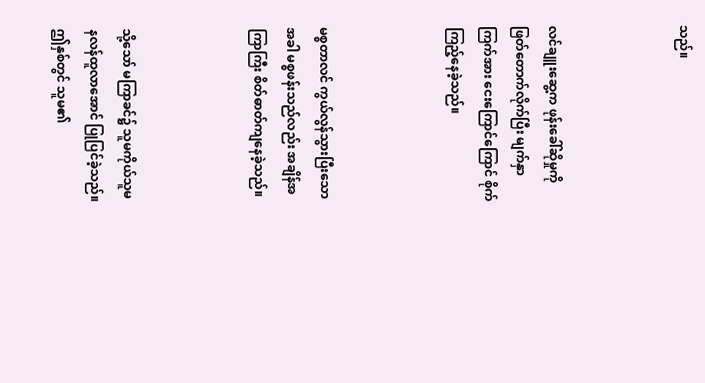သည်။



လင်ချူးဆွေ့က ဖုန်းခေါ်ဆိုမှုကို ဖြတ်တောက်လိုက်ပြီး မျက်နှာကြက်အား ငေးကြောင်ကြောင် စိုက်ကြည့်နေခဲ့သည်။



မစ္စတာလင် ကွယ်လွန်သွားပြီးသောအခါ မစ္စဖန်းသည်လည်း အချိန်အကြာကြီး စိတ်ဓာတ်ကျနေခဲ့သည်။



သို့သော် မကြာခင်၌ သူမကိုယ်သူမ နလန်ထူလာအောင် ပြုပြင်ခဲ့သည်။ ဤနှစ်တွင် သူမ၏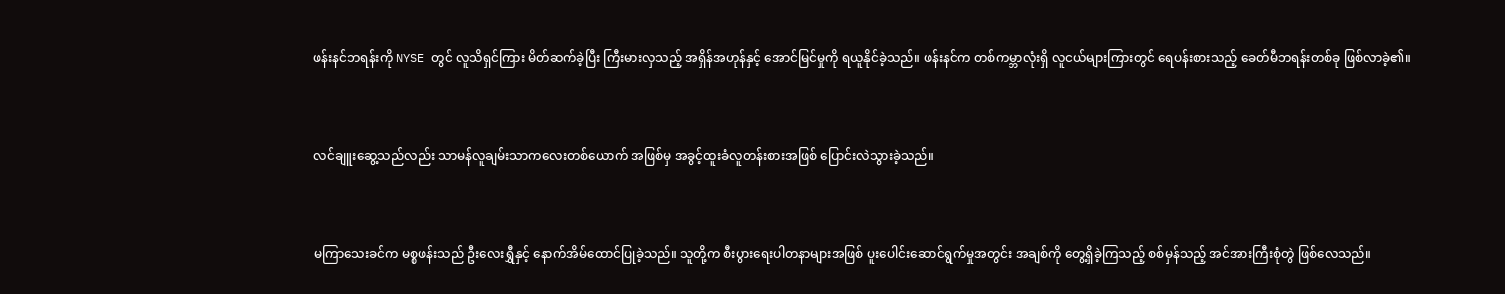ဖန်းနင်ဘရန်းကို NYSE တွင် လူသိရှင်ကြား မိတ်ဆက်ခဲ့ပြီး ကြီးမားလှသည့် အရှိန်အဟုန်နှင့် အောင်မြင်မှုကို ရယူနိုင်ခဲ့သည်။ ဖန်းနင်က တစ်ကမ္ဘာလုံးရှိ လူငယ်များကြားတွင် ရေပန်းစားသည့် ခေတ်မီဘရန်းတစ်ခု ဖြစ်လာခဲ့၏။



လင်ချူးဆွေ့သည်လည်း သာမန်လူချမ်းသာကလေးတစ်ယောက် အဖြစ်မှ အခွင့်ထူးခံလူတန်းစားအဖြစ် ပြောင်းလဲသွားခဲ့သည်။



မကြာသေးခင်က မစ္စဖန်းသည် ဦးလေးရွှီနှင့် နောက်အိမ်ထောင်ပြုခဲ့သည်။ သူတို့က စီးပွားရေးပါတနာများအဖြစ် ပူးပေါင်းဆောင်ရွက်မှုအတွင်း အချစ်ကို တွေ့ရှိခဲ့ကြသည့် စစ်မှန်သည့် အင်အားကြီးစုံတွဲ ဖြစ်လေသည်။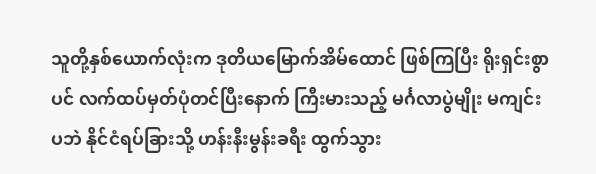သူတို့နှစ်ယောက်လုံးက ဒုတိယမြောက်အိမ်ထောင် ဖြစ်ကြပြီး ရိုးရှင်းစွာပင် လက်ထပ်မှတ်ပုံတင်ပြီးနောက် ကြီးမားသည့် မင်္ဂလာပွဲမျိုး မကျင်းပဘဲ နိုင်ငံရပ်ခြားသို့ ဟန်းနီးမွန်းခရီး ထွက်သွား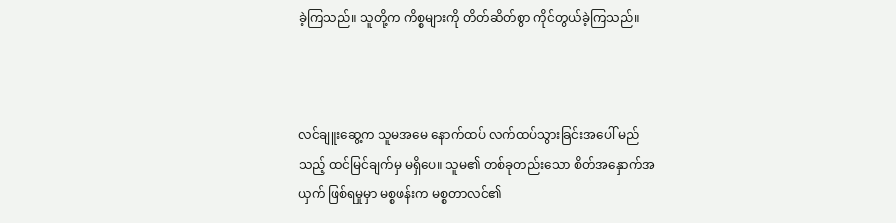ခဲ့ကြသည်။ သူတို့က ကိစ္စများကို တိတ်ဆိတ်စွာ ကိုင်တွယ်ခဲ့ကြသည်။



လင်ချူးဆွေ့က သူမအမေ နောက်ထပ် လက်ထပ်သွားခြင်းအပေါ် မည်သည့် ထင်မြင်ချက်မှ မရှိပေ။ သူမ၏ တစ်ခုတည်းသော စိတ်အနှောက်အယှက် ဖြစ်ရမှုမှာ မစ္စဖန်းက မစ္စတာလင်၏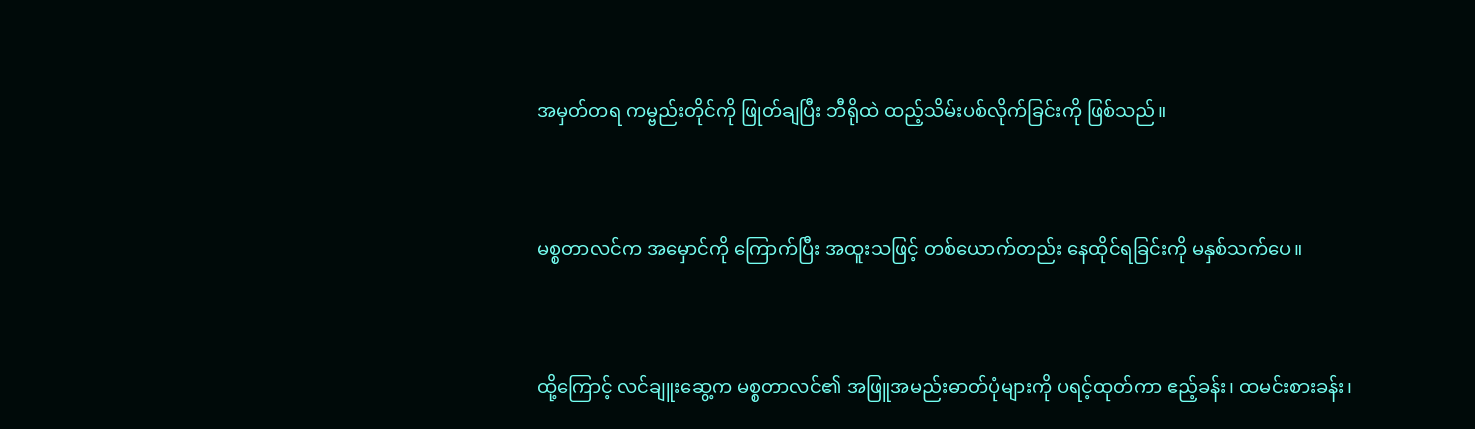အမှတ်တရ ကမ္ဗည်းတိုင်ကို ဖြုတ်ချပြီး ဘီရိုထဲ ထည့်သိမ်းပစ်လိုက်ခြင်းကို ဖြစ်သည်။



မစ္စတာလင်က အမှောင်ကို ကြောက်ပြီး အထူးသဖြင့် တစ်ယောက်တည်း နေထိုင်ရခြင်းကို မနှစ်သက်ပေ။



ထို့ကြောင့် လင်ချူးဆွေ့က မစ္စတာလင်၏ အဖြူအမည်းဓာတ်ပုံများကို ပရင့်ထုတ်ကာ ဧည့်ခန်း၊ ထမင်းစားခန်း၊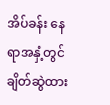အိပ်ခန်း နေရာအနှံ့တွင် ချိတ်ဆွဲထား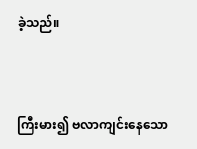ခဲ့သည်။



ကြီးမား၍ ဗလာကျင်းနေသော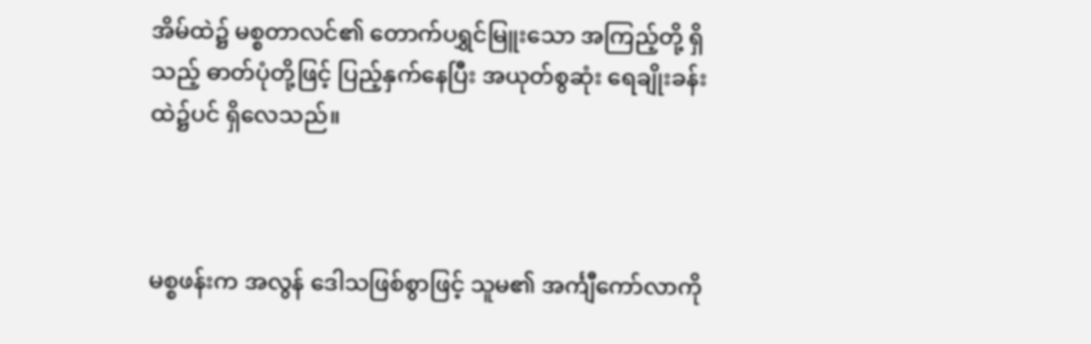အိမ်ထဲ၌ မစ္စတာလင်၏ တောက်ပရွှင်မြူးသော အကြည့်တို့ ရှိသည့် ဓာတ်ပုံတို့ဖြင့် ပြည့်နှက်နေပြီး အယုတ်စွဆုံး ရေချိုးခန်းထဲ၌ပင် ရှိလေသည်။



မစ္စဖန်းက အလွန် ဒေါသဖြစ်စွာဖြင့် သူမ၏ အင်္ကျီကော်လာကို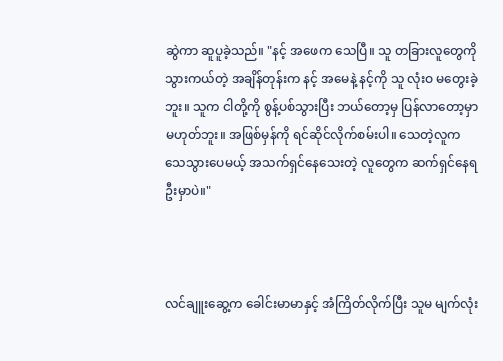ဆွဲကာ ဆူပူခဲ့သည်။ "နင့် အဖေက သေပြီ။ သူ တခြားလူတွေကို သွားကယ်တဲ့ အချိန်တုန်းက နင့် အမေနဲ့ နင့်ကို သူ လုံးဝ မတွေးခဲ့ဘူး။ သူက ငါတို့ကို စွန့်ပစ်သွားပြီး ဘယ်တော့မှ ပြန်လာတော့မှာ မဟုတ်ဘူး။ အဖြစ်မှန်ကို ရင်ဆိုင်လိုက်စမ်းပါ။ သေတဲ့လူက သေသွားပေမယ့် အသက်ရှင်နေသေးတဲ့ လူတွေက ဆက်ရှင်နေရဦးမှာပဲ။"



လင်ချူးဆွေ့က ခေါင်းမာမာနှင့် အံကြိတ်လိုက်ပြီး သူမ မျက်လုံး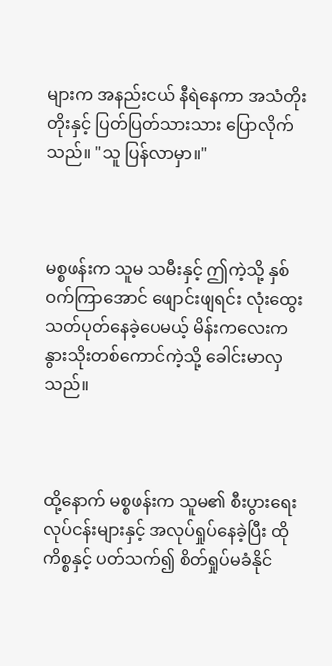များက အနည်းငယ် နီရဲနေကာ အသံတိုးတိုးနှင့် ပြတ်ပြတ်သားသား ပြောလိုက်သည်။ "သူ ပြန်လာမှာ။"



မစ္စဖန်းက သူမ သမီးနှင့် ဤကဲ့သို့ နှစ်ဝက်ကြာအောင် ဖျောင်းဖျရင်း လုံးထွေးသတ်ပုတ်နေခဲ့ပေမယ့် မိန်းကလေးက နွားသိုးတစ်ကောင်ကဲ့သို့ ခေါင်းမာလှသည်။



ထို့နောက် မစ္စဖန်းက သူမ၏ စီးပွားရေးလုပ်ငန်းများနှင့် အလုပ်ရှုပ်နေခဲ့ပြီး ထိုကိစ္စနှင့် ပတ်သက်၍ စိတ်ရှုပ်မခံနိုင်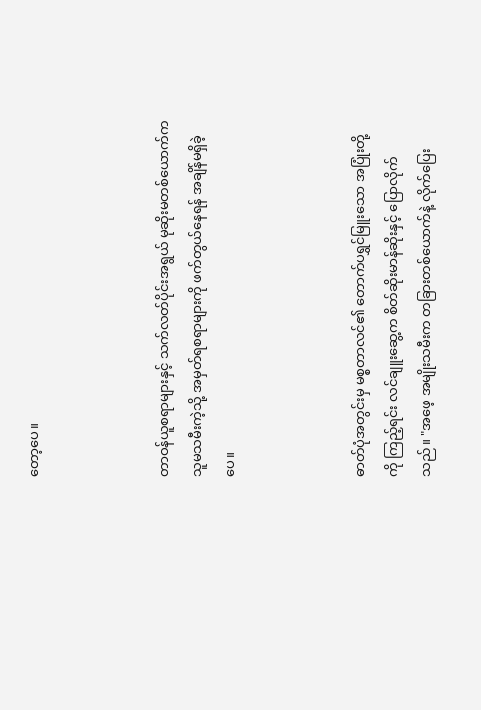တော့ပေ။



တာဝန်ယူစရာများနှင့် သက်လတ်ပိုင်းအရွယ် မုဆိုးမတစ်ယောက်က သူမသမီးကဲ့သို့ အမှတ်ရစရာများကို ဖက်တွယ်နေရန် အချိန်မရှိခဲ့ပေ။



ဓာတ်ပုံအတွင်းမှ မစ္စတာလင်၏ တောက်ပရွှင်မြူးသော အပြုံးတို့ကို ကြည့်ရင်း လင်ချူးဆွေ့က စိတ်ဆိုးမာန်ဆိုးနှင့် ပြောလိုက်သည်။ "အဖေ့ အမျိုးသမီးက တခြားတစ်ယောက်နဲ့ လိုက်ပြေး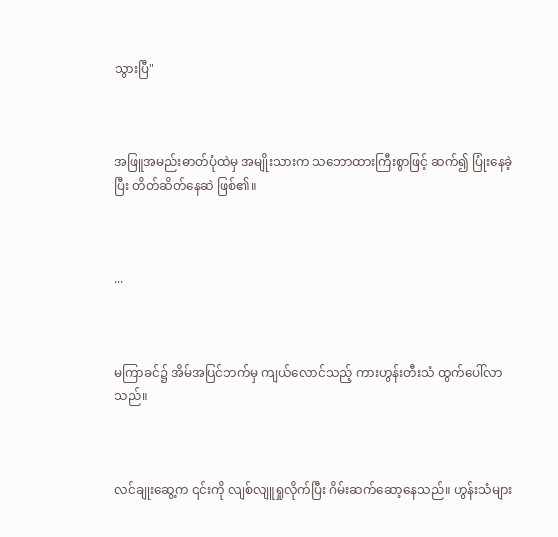သွားပြီ"



အဖြူအမည်းဓာတ်ပုံထဲမှ အမျိုးသားက သဘောထားကြီးစွာဖြင့် ဆက်၍ ပြုံးနေခဲ့ပြီး တိတ်ဆိတ်နေဆဲ ဖြစ်၏။



...



မကြာခင်၌ အိမ်အပြင်ဘက်မှ ကျယ်လောင်သည့် ကားဟွန်းတီးသံ ထွက်ပေါ်လာသည်။



လင်ချုးဆွေ့က ၎င်းကို လျစ်လျူရှုလိုက်ပြီး ဂိမ်းဆက်ဆော့နေသည်။ ဟွန်းသံများ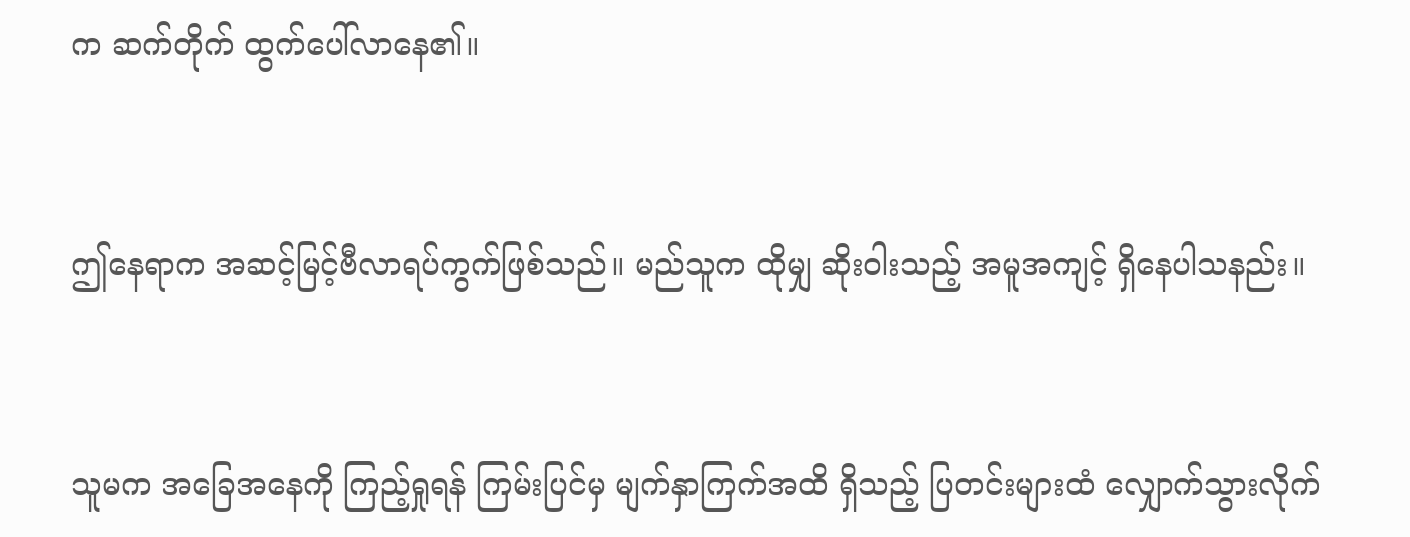က ဆက်တိုက် ထွက်ပေါ်လာနေ၏။



ဤနေရာက အဆင့်မြင့်ဗီလာရပ်ကွက်ဖြစ်သည်။ မည်သူက ထိုမျှ ဆိုးဝါးသည့် အမူအကျင့် ရှိနေပါသနည်း။



သူမက အခြေအနေကို ကြည့်ရှုရန် ကြမ်းပြင်မှ မျက်နှာကြက်အထိ ရှိသည့် ပြတင်းများထံ လျှောက်သွားလိုက်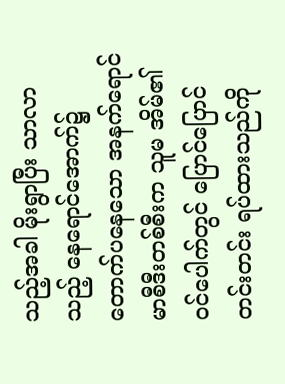သည့်အခါ မိုးရွာပြီး သာလာသည့် နေရောင်အောက်၌ တောက်ပနေသော အနက်ရောင်မာစီဒီးတစ်စီးက သူမ အိမ်၏ ဝင်ပေါက်တွင် ပြောင်ပြောင်တင်းတင်း ရပ်ထားသည်ကို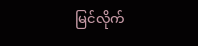မြင်လိုက်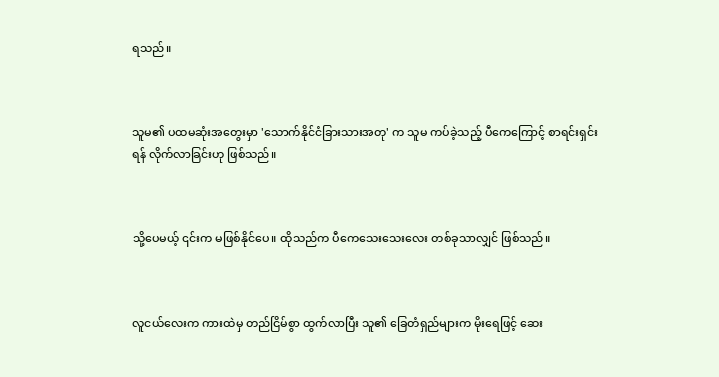ရသည်။



သူမ၏ ပထမဆုံးအတွေးမှာ 'သောက်နိုင်ငံခြားသားအတု' က သူမ ကပ်ခဲ့သည့် ပီကေကြောင့် စာရင်းရှင်းရန် လိုက်လာခြင်းဟု ဖြစ်သည်။



သို့ပေမယ့် ၎င်းက မဖြစ်နိုင်ပေ။ ထိုသည်က ပီကေသေးသေးလေး တစ်ခုသာလျှင် ဖြစ်သည်။



လူငယ်လေးက ကားထဲမှ တည်ငြိမ်စွာ ထွက်လာပြီး သူ၏ ခြေတံရှည်များက မိုးရေဖြင့် ဆေး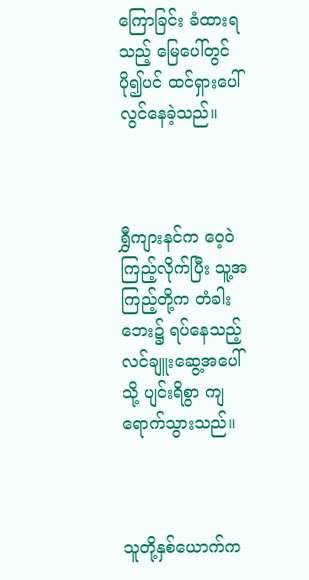ကြောခြင်း ခံထားရသည့် မြေပေါ်တွင် ပို၍ပင် ထင်ရှားပေါ်လွင်နေခဲ့သည်။



ရွှီကျားနင်က ဝေ့ဝဲကြည့်လိုက်ပြီး သူ့အကြည့်တို့က တံခါးဘေး၌ ရပ်နေသည့် လင်ချူးဆွေ့အပေါ်သို့ ပျင်းရိစွာ ကျရောက်သွားသည်။



သူတို့နှစ်ယောက်က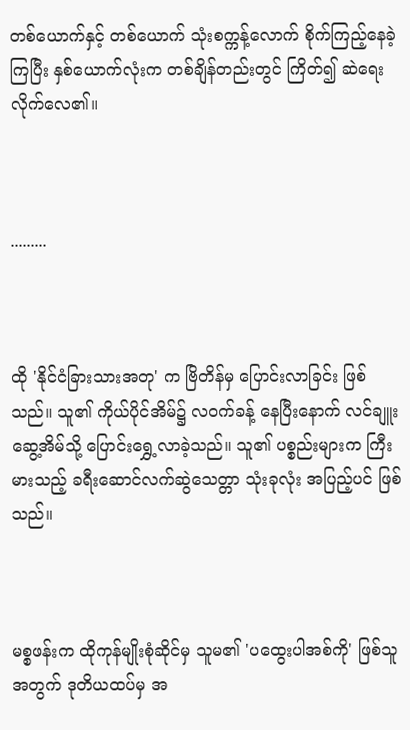တစ်ယောက်နှင့် တစ်ယောက် သုံးစက္ကန့်လောက် စိုက်ကြည့်နေခဲ့ကြပြီး နှစ်ယောက်လုံးက တစ်ချိန်တည်းတွင် ကြိတ်၍ ဆဲရေးလိုက်လေ၏။



.........



ထို 'နိုင်ငံခြားသားအတု' က ဗြိတိန်မှ ပြောင်းလာခြင်း ဖြစ်သည်။ သူ၏ ကိုယ်ပိုင်အိမ်၌ လဝက်ခန့် နေပြီးနောက် လင်ချူးဆွေ့အိမ်သို့ ပြောင်းရွှေ့လာခဲ့သည်။ သူ၏ ပစ္စည်းများက ကြီးမားသည့် ခရီးဆောင်လက်ဆွဲသေတ္တာ သုံးခုလုံး အပြည့်ပင် ဖြစ်သည်။



မစ္စဖန်းက ထိုကုန်မျိုးစုံဆိုင်မှ သူမ၏ 'ပထွေးပါအစ်ကို' ဖြစ်သူအတွက် ဒုတိယထပ်မှ အ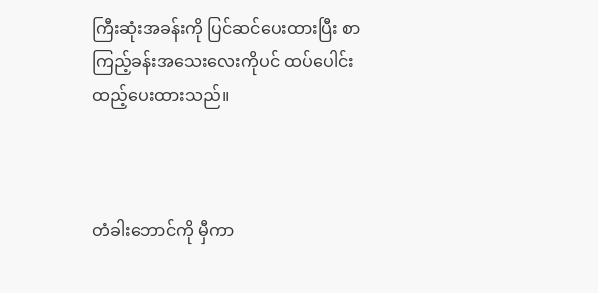ကြီးဆုံးအခန်းကို ပြင်ဆင်ပေးထားပြီး စာကြည့်ခန်းအသေးလေးကိုပင် ထပ်ပေါင်းထည့်ပေးထားသည်။



တံခါးဘောင်ကို မှီကာ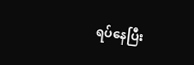ရပ်နေပြီး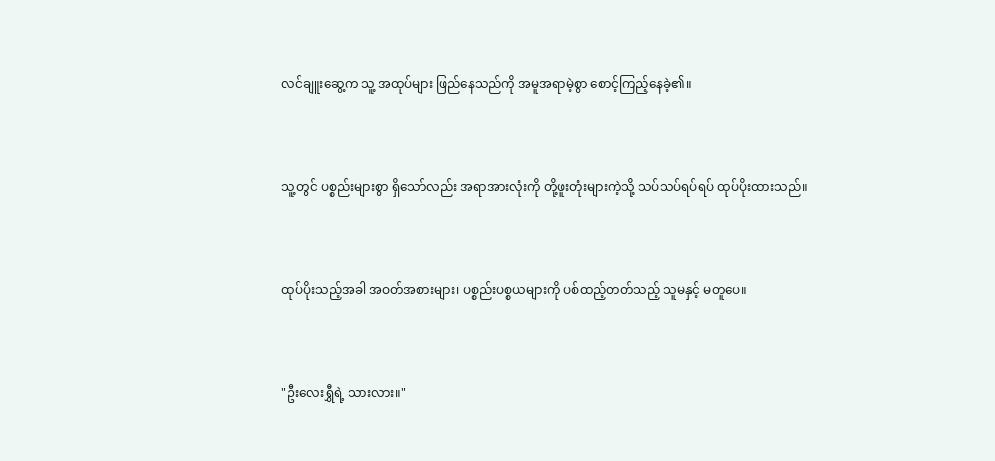လင်ချူးဆွေ့က သူ့ အထုပ်များ ဖြည်နေသည်ကို အမူအရာမဲ့စွာ စောင့်ကြည့်နေခဲ့၏။



သူ့တွင် ပစ္စည်းများစွာ ရှိသော်လည်း အရာအားလုံးကို တို့ဖူးတုံးများကဲ့သို့ သပ်သပ်ရပ်ရပ် ထုပ်ပိုးထားသည်။



ထုပ်ပိုးသည့်အခါ အဝတ်အစားများ၊ ပစ္စည်းပစ္စယများကို ပစ်ထည့်တတ်သည့် သူမနှင့် မတူပေ။



"ဦးလေးရွှီရဲ့ သားလား။"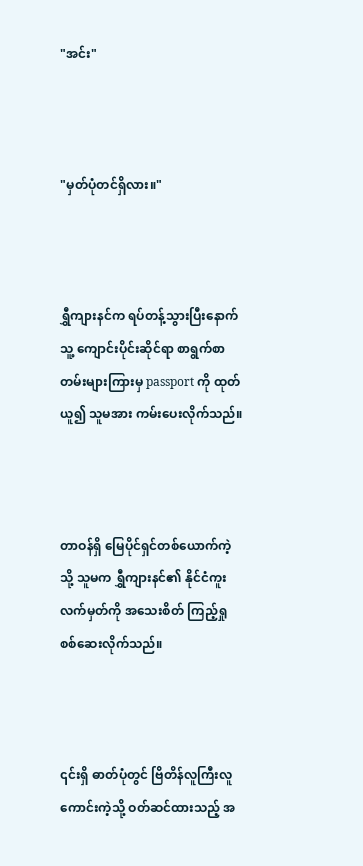"အင်း"



"မှတ်ပုံတင်ရှိလား။"



ရွှီကျားနင်က ရပ်တန့်သွားပြီးနောက် သူ့ ကျောင်းပိုင်းဆိုင်ရာ စာရွက်စာတမ်းများကြားမှ passport ကို ထုတ်ယူ၍ သူမအား ကမ်းပေးလိုက်သည်။



တာဝန်ရှိ မြေပိုင်ရှင်တစ်ယောက်ကဲ့သို့ သူမက ရွှီကျားနင်၏ နိုင်ငံကူးလက်မှတ်ကို အသေးစိတ် ကြည့်ရှုစစ်ဆေးလိုက်သည်။



၎င်းရှိ ဓာတ်ပုံတွင် ဗြိတိန်လူကြီးလူကောင်းကဲ့သို့ ဝတ်ဆင်ထားသည့် အ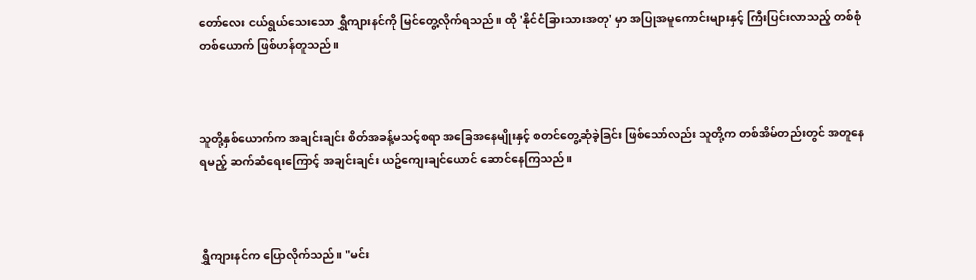တော်လေး ငယ်ရွယ်သေးသော ရွှီကျားနင်ကို မြင်တွေ့လိုက်ရသည်။ ထို 'နိုင်ငံခြားသားအတု' မှာ အပြုအမူကောင်းများနှင့် ကြီးပြင်းလာသည့် တစ်စုံတစ်ယောက် ဖြစ်ဟန်တူသည်။



သူတို့နှစ်ယောက်က အချင်းချင်း စိတ်အခန့်မသင့်စရာ အခြေအနေမျိုးနှင့် စတင်တွေ့ဆုံခဲ့ခြင်း ဖြစ်သော်လည်း သူတို့က တစ်အိမ်တည်းတွင် အတူနေရမည့် ဆက်ဆံရေးကြောင့် အချင်းချင်း ယဥ်ကျေးချင်ယောင် ဆောင်နေကြသည်။



ရွှီကျားနင်က ပြောလိုက်သည်။ "မင်း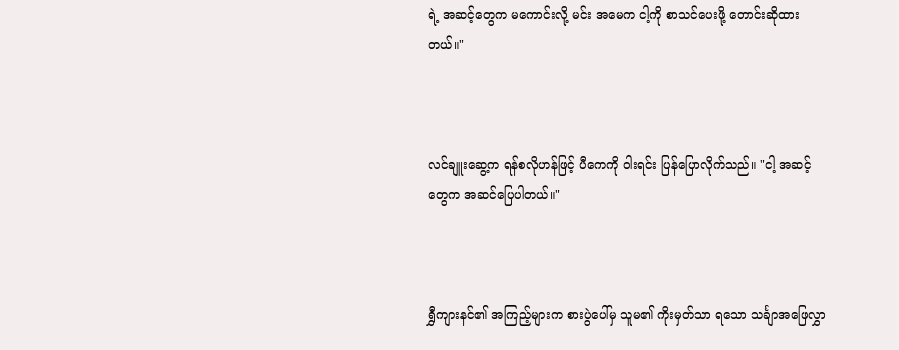ရဲ့ အဆင့်တွေက မကောင်းလို့ မင်း အမေက ငါ့ကို စာသင်ပေးဖို့ တောင်းဆိုထားတယ်။"



လင်ချူးဆွေ့က ရန်စလိုဟန်ဖြင့် ပီကေကို ဝါးရင်း ပြန်ပြောလိုက်သည်။ "ငါ့ အဆင့်တွေက အဆင်ပြေပါတယ်။"



ရွှီကျားနင်၏ အကြည့်များက စားပွဲပေါ်မှ သူမ၏ ကိုးမှတ်သာ ရသော သင်္ချာအဖြေလွှာ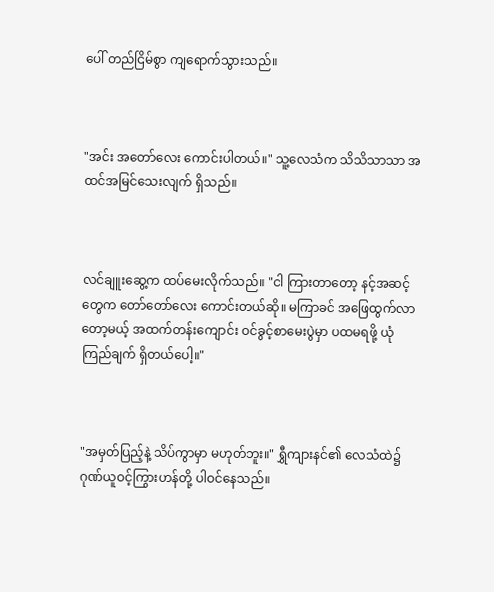ပေါ် တည်ငြိမ်စွာ ကျရောက်သွားသည်။



"အင်း အတော်လေး ကောင်းပါတယ်။" သူ့လေသံက သိသိသာသာ အထင်အမြင်သေးလျက် ရှိသည်။



လင်ချူးဆွေ့က ထပ်မေးလိုက်သည်။ "ငါ ကြားတာတော့ နင့်အဆင့်တွေက တော်တော်လေး ကောင်းတယ်ဆို။ မကြာခင် အဖြေထွက်လာတော့မယ့် အထက်တန်းကျောင်း ဝင်ခွင့်စာမေးပွဲမှာ ပထမရဖို့ ယုံကြည်ချက် ရှိတယ်ပေါ့။"



"အမှတ်ပြည့်နဲ့ သိပ်ကွာမှာ မဟုတ်ဘူး။" ရွှီကျားနင်၏ လေသံထဲ၌ ဂုဏ်ယူဝင့်ကြွားဟန်တို့ ပါဝင်နေသည်။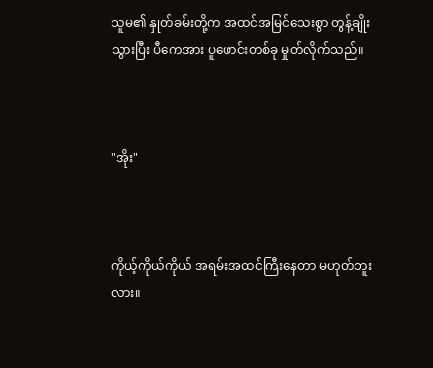သူမ၏ နှုတ်ခမ်းတို့က အထင်အမြင်သေးစွာ တွန့်ချိုးသွားပြီး ပီကေအား ပူဖောင်းတစ်ခု မှုတ်လိုက်သည်။



"အိုး"



ကိုယ့်ကိုယ်ကိုယ် အရမ်းအထင်ကြီးနေတာ မဟုတ်ဘူးလား။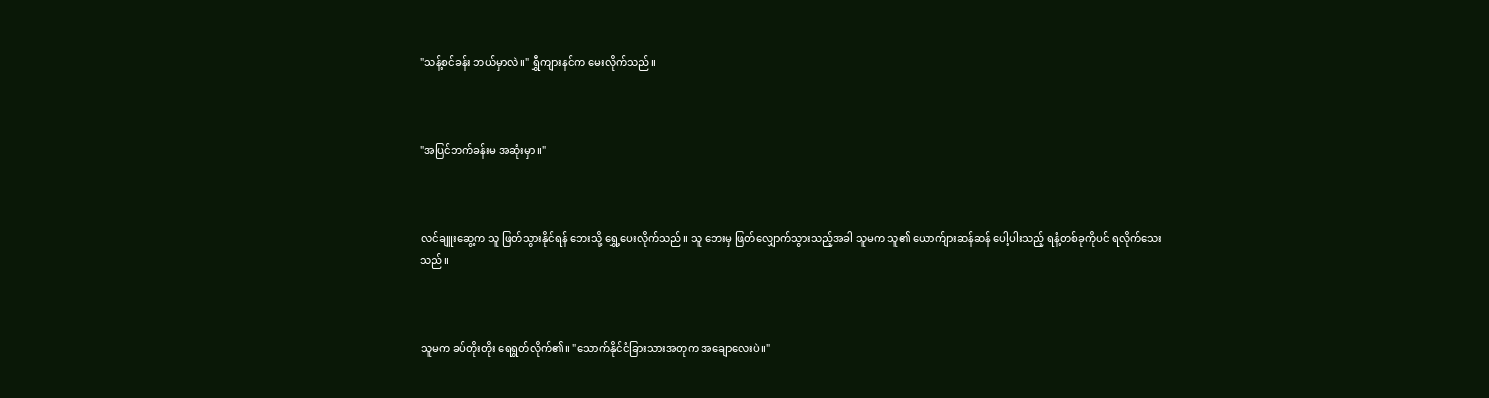"သန့်စင်ခန်း ဘယ်မှာလဲ။" ရွှီကျားနင်က မေးလိုက်သည်။



"အပြင်ဘက်ခန်းမ အဆုံးမှာ။"



လင်ချူးဆွေ့က သူ ဖြတ်သွားနိုင်ရန် ဘေးသို့ ရွှေ့ပေးလိုက်သည်။ သူ ဘေးမှ ဖြတ်လျှောက်သွားသည့်အခါ သူမက သူ၏ ယောက်ျားဆန်ဆန် ပေါ့ပါးသည့် ရနံ့တစ်ခုကိုပင် ရလိုက်သေးသည်။



သူမက ခပ်တိုးတိုး ရေရွတ်လိုက်၏။ "သောက်နိုင်ငံခြားသားအတုက အချောလေးပဲ။"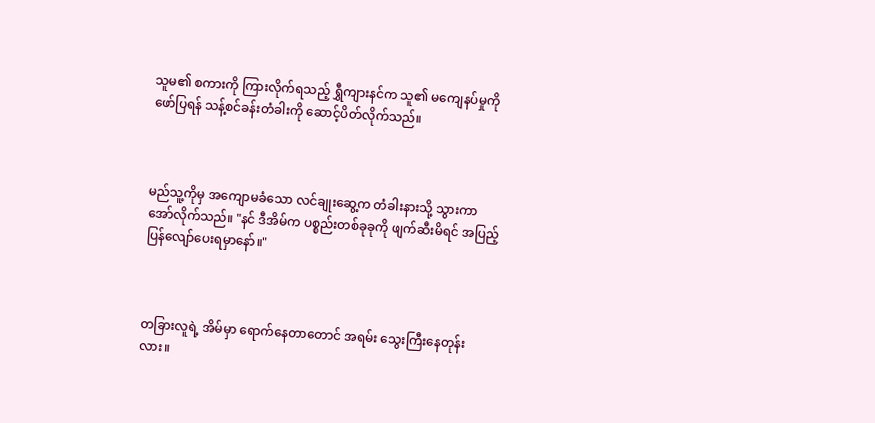သူမ၏ စကားကို ကြားလိုက်ရသည့် ရွှီကျားနင်က သူ၏ မကျေနပ်မှုကို ဖော်ပြရန် သန့်စင်ခန်းတံခါးကို ဆောင့်ပိတ်လိုက်သည်။



မည်သူ့ကိုမှ အကျောမခံသော လင်ချုးဆွေ့က တံခါးနားသို့ သွားကာ အော်လိုက်သည်။ "နင် ဒီအိမ်က ပစ္စည်းတစ်ခုခုကို ဖျက်ဆီးမိရင် အပြည့်ပြန်လျော်ပေးရမှာနော်။"



တခြားလူရဲ့ အိမ်မှာ ရောက်နေတာတောင် အရမ်း သွေးကြီးနေတုန်းလား။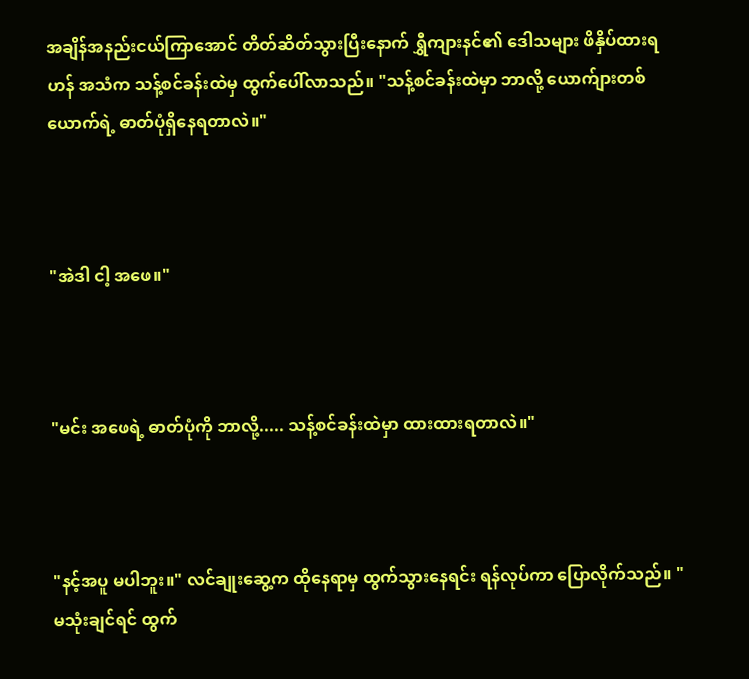အချိန်အနည်းငယ်ကြာအောင် တိတ်ဆိတ်သွားပြီးနောက် ရွှီကျားနင်၏ ဒေါသများ ဖိနှိပ်ထားရဟန် အသံက သန့်စင်ခန်းထဲမှ ထွက်ပေါ်လာသည်။ "သန့်စင်ခန်းထဲမှာ ဘာလို့ ယောက်ျားတစ်ယောက်ရဲ့ ဓာတ်ပုံရှိနေရတာလဲ။"



"အဲဒါ ငါ့ အဖေ။"



"မင်း အဖေရဲ့ ဓာတ်ပုံကို ဘာလို့..... သန့်စင်ခန်းထဲမှာ ထားထားရတာလဲ။"



"နင့်အပူ မပါဘူး။" လင်ချုးဆွေ့က ထိုနေရာမှ ထွက်သွားနေရင်း ရန်လုပ်ကာ ပြောလိုက်သည်။ "မသုံးချင်ရင် ထွက်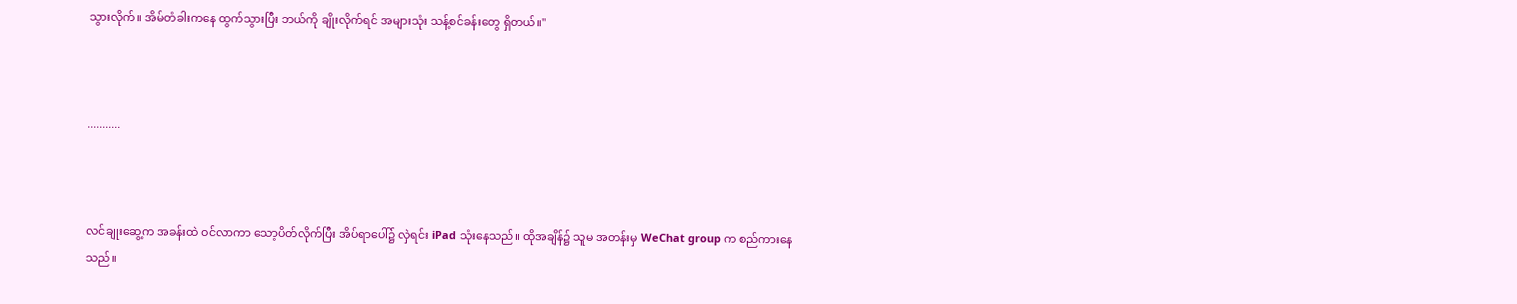သွားလိုက်။ အိမ်တံခါးကနေ ထွက်သွားပြီး ဘယ်ကို ချိုးလိုက်ရင် အများသုံး သန့်စင်ခန်းတွေ ရှိတယ်။"



...........



လင်ချုးဆွေ့က အခန်းထဲ ဝင်လာကာ သော့ပိတ်လိုက်ပြီး အိပ်ရာပေါ်၌ လှဲရင်း iPad သုံးနေသည်။ ထိုအချိန်၌ သူမ အတန်းမှ WeChat group က စည်ကားနေသည်။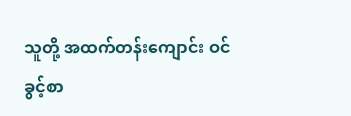သူတို့ အထက်တန်းကျောင်း ဝင်ခွင့်စာ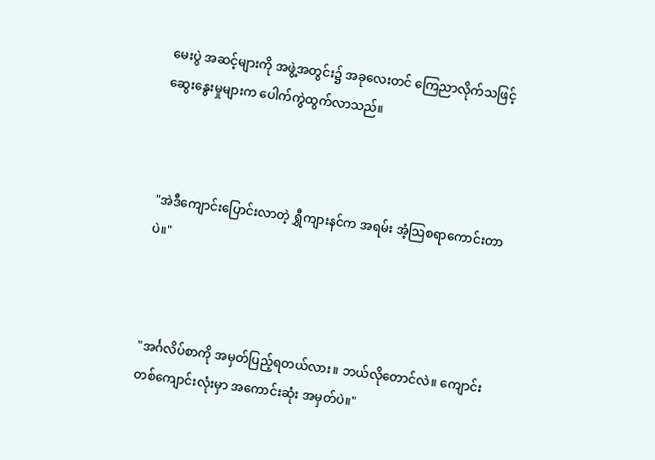မေးပွဲ အဆင့်များကို အဖွဲ့အတွင်း၌ အခုလေးတင် ကြေညာလိုက်သဖြင့် ဆွေးနွေးမှုများက ပေါက်ကွဲထွက်လာသည်။



"အဲဒီကျောင်းပြောင်းလာတဲ့ ရွှီကျားနင်က အရမ်း အံ့သြစရာကောင်းတာပဲ။"



"အင်္ဂလိပ်စာကို အမှတ်ပြည့်ရတယ်လား။ ဘယ်လိုတောင်လဲ။ ကျောင်းတစ်ကျောင်းလုံးမှာ အကောင်းဆုံး အမှတ်ပဲ။"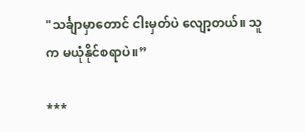"သင်္ချာမှာတောင် ငါးမှတ်ပဲ လျော့တယ်။ သူက မယုံနိုင်စရာပဲ။”

***